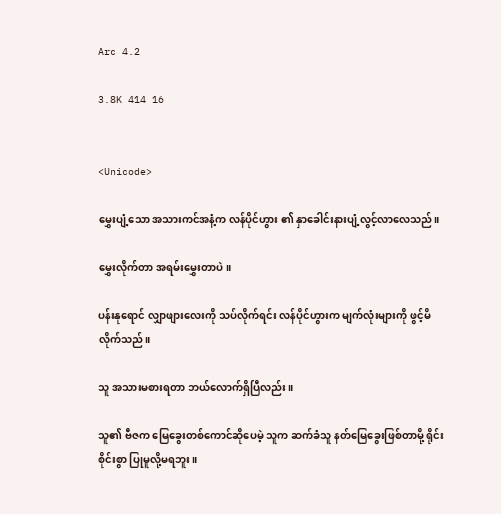Arc 4.2

3.8K 414 16


<Unicode>

မွှေးပျံ့သော အသားကင်အနံ့က လန်ပိုင်ဟွား ၏ နှာခေါင်းနားပျံ့လွင့်လာလေသည်။

မွှေးလိုက်တာ အရမ်းမွှေးတာပဲ။

ပန်းနုရောင် လျှာဖျားလေးကို သပ်လိုက်ရင်း လန်ပိုင်ဟွားက မျက်လုံးများကို ဖွင့်မိလိုက်သည်။

သူ အသားမစားရတာ ဘယ်လောက်ရှိပြီလည်း။

သူ၏ ဗီဇက မြေခွေးတစ်ကောင်ဆိုပေမဲ့ သူက ဆက်ခံသူ နတ်မြေခွေးဖြစ်တာမို့ ရိုင်းစိုင်းစွာ ပြုမူလို့မရဘူး။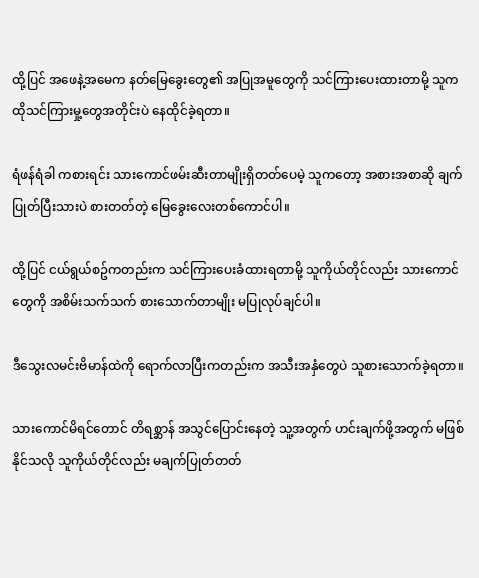ထို့ပြင် အဖေနဲ့အမေက နတ်မြေခွေးတွေ၏ အပြုအမူတွေကို သင်ကြားပေးထားတာမို့ သူက ထိုသင်ကြားမှု့တွေအတိုင်းပဲ နေထိုင်ခဲ့ရတာ။

ရံဖန်ရံခါ ကစားရင်း သားကောင်ဖမ်းဆီးတာမျိုးရှိတတ်ပေမဲ့ သူကတော့ အစားအစာဆို ချက်ပြုတ်ပြီးသားပဲ စားတတ်တဲ့ မြေခွေးလေးတစ်ကောင်ပါ။

ထို့ပြင် ငယ်ရွယ်စဥ်ကတည်းက သင်ကြားပေးခံထားရတာမို့ သူကိုယ်တိုင်လည်း သားကောင်တွေကို အစိမ်းသက်သက် စားသောက်တာမျိုး မပြုလုပ်ချင်ပါ။

ဒီသွေးလမင်းဗိမာန်ထဲကို ရောက်လာပြီးကတည်းက အသီးအနှံတွေပဲ သူစားသောက်ခဲ့ရတာ။

သားကောင်မိရင်တောင် တိရစ္ဆာန် အသွင်ပြောင်းနေတဲ့ သူ့အတွက် ဟင်းချက်ဖို့အတွက် မဖြစ်နိုင်သလို သူကိုယ်တိုင်လည်း မချက်ပြုတ်တတ်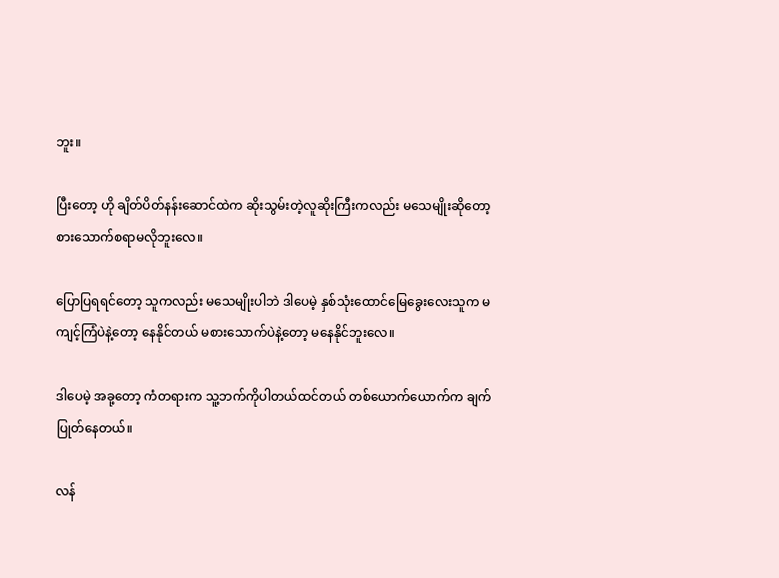ဘူး။

ပြီးတော့ ဟို ချိတ်ပိတ်နန်းဆောင်ထဲက ဆိုးသွမ်းတဲ့လူဆိုးကြီးကလည်း မသေမျိုးဆိုတော့ စားသောက်စရာမလိုဘူးလေ။

ပြောပြရရင်တော့ သူကလည်း မသေမျိုးပါဘဲ ဒါပေမဲ့ နှစ်သုံးထောင်မြေခွေးလေးသူက မကျင့်ကြံပဲနဲ့တော့ နေနိုင်တယ် မစားသောက်ပဲနဲ့တော့ မနေနိုင်ဘူးလေ။

ဒါပေမဲ့ အခု့တော့ ကံတရားက သူ့ဘက်ကိုပါတယ်ထင်တယ် တစ်ယောက်ယောက်က ချက်ပြုတ်နေတယ်။

လန်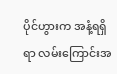ပိုင်ဟွားက အနံ့ရရှိရာ လမ်းကြောင်းအ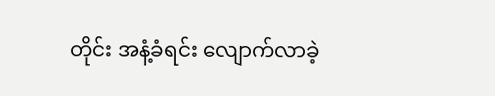တိုင်း အနံ့ခံရင်း လျောက်လာခဲ့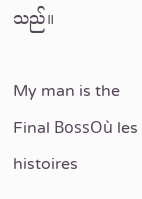သည်။

My man is the Final BossOù les histoires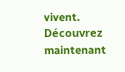vivent. Découvrez maintenant